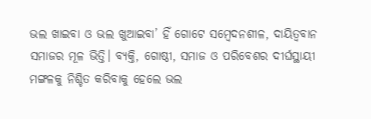ଭଲ ଖାଇବା ଓ ଭଲ ଖୁଆଇବା’ ହିଁ ଗୋଟେ ସମ୍ବେଦନଶୀଳ, ଦାୟିତ୍ୱବାନ ସମାଜର ମୂଳ ଭିତ୍ତି। ବ୍ୟକ୍ତି, ଗୋଷ୍ଠୀ, ସମାଜ ଓ ପରିବେଶର ଦୀର୍ଘସ୍ଥାୟୀ ମଙ୍ଗଳକୁ ନିଶ୍ଚିତ କରିବାକୁ ହେଲେ ଭଲ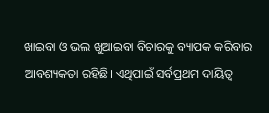ଖାଇବା ଓ ଭଲ ଖୁଆଇବା ବିଚାରକୁ ବ୍ୟାପକ କରିବାର ଆବଶ୍ୟକତା ରହିଛି। ଏଥିପାଇଁ ସର୍ବପ୍ରଥମ ଦାୟିତ୍ୱ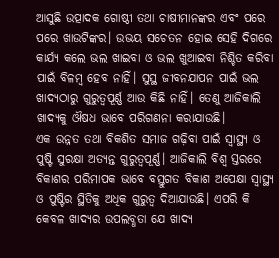ଆସୁଛି ଉତ୍ପାଦକ ଗୋଷ୍ଠୀ ତଥା ଚାଷୀମାନଙ୍କର ଏବଂ ପରେ ପରେ ଖାଉଟିଙ୍କର। ଉଭୟ ସଚେତନ ହୋଇ ସେହି ଦିଗରେ କାର୍ଯ୍ୟ କଲେ ଭଲ ଖାଇବା ଓ ଭଲ ଖୁଆଇବା ନିଶ୍ଚିତ କରିବା ପାଇଁ ବିଳମ୍ବ ହେବ ନାହିଁ। ସୁସ୍ଥ ଜୀବନଯାପନ ପାଇଁ ଭଲ ଖାଦ୍ୟଠାରୁ ଗୁରୁତ୍ୱପୂର୍ଣ୍ଣ ଆଉ କିଛି ନାହିଁ। ତେଣୁ ଆଜିକାଲି ଖାଦ୍ୟକୁ ଔଷଧ ଭାବେ ପରିଗଣନା କରାଯାଉଛି।
ଏକ ଉନ୍ନତ ତଥା ବିକଶିତ ସମାଜ ଗଢ଼ିବା ପାଇଁ ସ୍ବାସ୍ଥ୍ୟ ଓ ପୁଷ୍ଟି ସୁରକ୍ଷା ଅତ୍ୟନ୍ତ ଗୁରୁତ୍ୱପୂର୍ଣ୍ଣ। ଆଜିକାଲି ବିଶ୍ୱ ସ୍ତରରେ ବିକାଶର ପରିମାପକ ଭାବେ ବସ୍ତୁଗତ ବିକାଶ ଅପେକ୍ଷା ସ୍ବାସ୍ଥ୍ୟ ଓ ପୁଷ୍ଟିର ସ୍ଥିତିକୁ ଅଧିକ ଗୁରୁତ୍ୱ ଦିଆଯାଉଛି। ଏପରି କି କେବଳ ଖାଦ୍ୟର ଉପଲବ୍ଧତା ଯେ ଖାଦ୍ୟ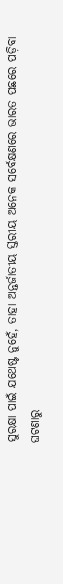ସୁରକ୍ଷା ପାଇଁ ଯଥେଷ୍ଟ ନୁହେଁ, ତାହା ଅନ୍ତର୍ଜାତୀୟ ସ୍ତରୀୟ ଅନେକ ସର୍ବେକ୍ଷଣରେ ଭାରତ ପଛରେ ପଡ଼ିବା ଘଟଣାରୁ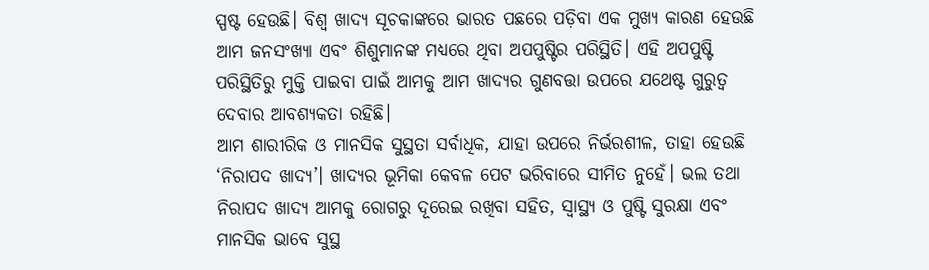ସ୍ପଷ୍ଟ ହେଉଛି। ବିଶ୍ୱ ଖାଦ୍ୟ ସୂଚକାଙ୍କରେ ଭାରତ ପଛରେ ପଡ଼ିବା ଏକ ମୁଖ୍ୟ କାରଣ ହେଉଛି ଆମ ଜନସଂଖ୍ୟା ଏବଂ ଶିଶୁମାନଙ୍କ ମଧ୍ୟରେ ଥିବା ଅପପୁଷ୍ଟିର ପରିସ୍ଥିତି। ଏହି ଅପପୁଷ୍ଟି ପରିସ୍ଥିତିରୁ ମୁକ୍ତି ପାଇବା ପାଇଁ ଆମକୁ ଆମ ଖାଦ୍ୟର ଗୁଣବତ୍ତା ଉପରେ ଯଥେଷ୍ଟ ଗୁରୁତ୍ୱ ଦେବାର ଆବଶ୍ୟକତା ରହିଛି।
ଆମ ଶାରୀରିକ ଓ ମାନସିକ ସୁସ୍ଥତା ସର୍ବାଧିକ, ଯାହା ଉପରେ ନିର୍ଭରଶୀଳ, ତାହା ହେଉଛି ‘ନିରାପଦ ଖାଦ୍ୟ’। ଖାଦ୍ୟର ଭୂମିକା କେବଳ ପେଟ ଭରିବାରେ ସୀମିତ ନୁହେଁ। ଭଲ ତଥା ନିରାପଦ ଖାଦ୍ୟ ଆମକୁ ରୋଗରୁ ଦୂରେଇ ରଖିବା ସହିତ, ସ୍ବାସ୍ଥ୍ୟ ଓ ପୁଷ୍ଟି ସୁରକ୍ଷା ଏବଂ ମାନସିକ ଭାବେ ସୁସ୍ଥ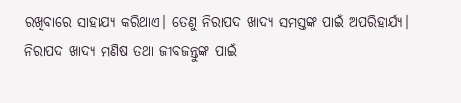ରଖିବାରେ ସାହାଯ୍ୟ କରିଥାଏ। ତେଣୁ ନିରାପଦ ଖାଦ୍ୟ ସମସ୍ତଙ୍କ ପାଇଁ ଅପରିହାର୍ଯ୍ୟ। ନିରାପଦ ଖାଦ୍ୟ ମଣିଷ ତଥା ଜୀବଜନ୍ତୁଙ୍କ ପାଇଁ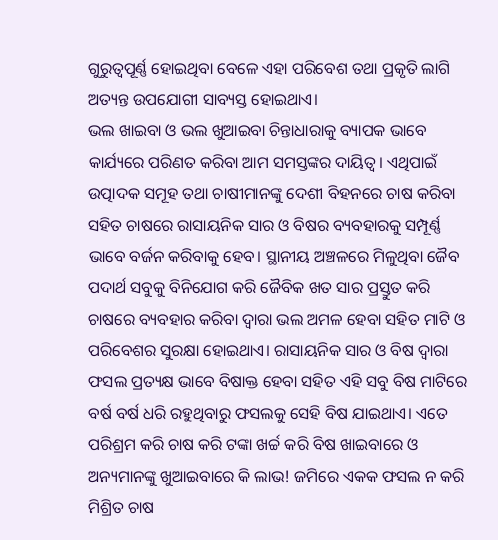ଗୁରୁତ୍ୱପୂର୍ଣ୍ଣ ହୋଇଥିବା ବେଳେ ଏହା ପରିବେଶ ତଥା ପ୍ରକୃତି ଲାଗି ଅତ୍ୟନ୍ତ ଉପଯୋଗୀ ସାବ୍ୟସ୍ତ ହୋଇଥାଏ।
ଭଲ ଖାଇବା ଓ ଭଲ ଖୁଆଇବା ଚିନ୍ତାଧାରାକୁ ବ୍ୟାପକ ଭାବେ କାର୍ଯ୍ୟରେ ପରିଣତ କରିବା ଆମ ସମସ୍ତଙ୍କର ଦାୟିତ୍ୱ। ଏଥିପାଇଁ ଉତ୍ପାଦକ ସମୂହ ତଥା ଚାଷୀମାନଙ୍କୁ ଦେଶୀ ବିହନରେ ଚାଷ କରିବା ସହିତ ଚାଷରେ ରାସାୟନିକ ସାର ଓ ବିଷର ବ୍ୟବହାରକୁ ସମ୍ପୂର୍ଣ୍ଣ ଭାବେ ବର୍ଜନ କରିବାକୁ ହେବ। ସ୍ଥାନୀୟ ଅଞ୍ଚଳରେ ମିଳୁଥିବା ଜୈବ ପଦାର୍ଥ ସବୁକୁ ବିନିଯୋଗ କରି ଜୈବିକ ଖତ ସାର ପ୍ରସ୍ତୁତ କରି ଚାଷରେ ବ୍ୟବହାର କରିବା ଦ୍ୱାରା ଭଲ ଅମଳ ହେବା ସହିତ ମାଟି ଓ ପରିବେଶର ସୁରକ୍ଷା ହୋଇଥାଏ। ରାସାୟନିକ ସାର ଓ ବିଷ ଦ୍ୱାରା ଫସଲ ପ୍ରତ୍ୟକ୍ଷ ଭାବେ ବିଷାକ୍ତ ହେବା ସହିତ ଏହି ସବୁ ବିଷ ମାଟିରେ ବର୍ଷ ବର୍ଷ ଧରି ରହୁଥିବାରୁ ଫସଲକୁ ସେହି ବିଷ ଯାଇଥାଏ। ଏତେ ପରିଶ୍ରମ କରି ଚାଷ କରି ଟଙ୍କା ଖର୍ଚ୍ଚ କରି ବିଷ ଖାଇବାରେ ଓ ଅନ୍ୟମାନଙ୍କୁ ଖୁଆଇବାରେ କି ଲାଭ! ଜମିରେ ଏକକ ଫସଲ ନ କରି ମିଶ୍ରିତ ଚାଷ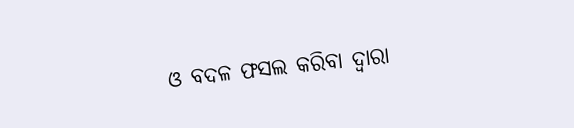ଓ ବଦଳ ଫସଲ କରିବା ଦ୍ୱାରା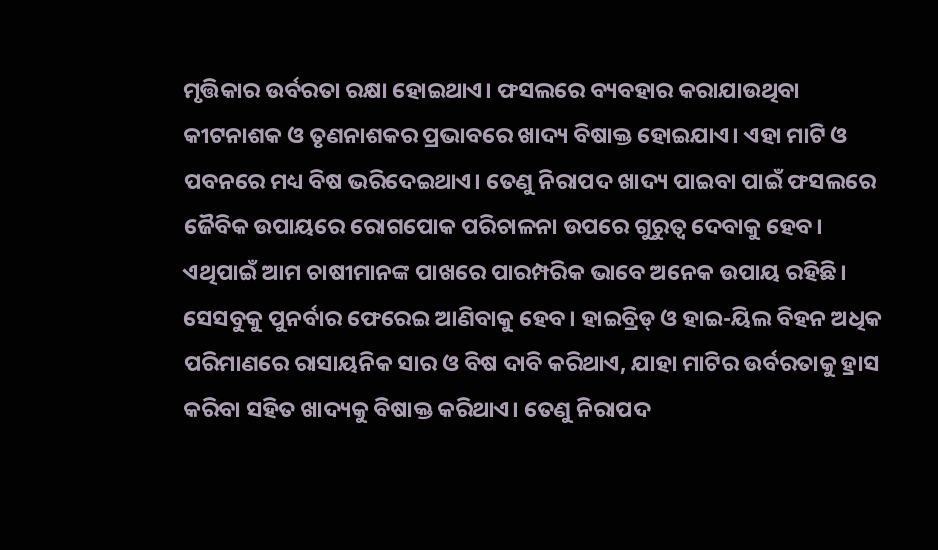ମୃତ୍ତିକାର ଉର୍ବରତା ରକ୍ଷା ହୋଇଥାଏ। ଫସଲରେ ବ୍ୟବହାର କରାଯାଉଥିବା କୀଟନାଶକ ଓ ତୃଣନାଶକର ପ୍ରଭାବରେ ଖାଦ୍ୟ ବିଷାକ୍ତ ହୋଇଯାଏ। ଏହା ମାଟି ଓ ପବନରେ ମଧ୍ୟ ବିଷ ଭରିଦେଇଥାଏ। ତେଣୁ ନିରାପଦ ଖାଦ୍ୟ ପାଇବା ପାଇଁ ଫସଲରେ ଜୈବିକ ଉପାୟରେ ରୋଗପୋକ ପରିଚାଳନା ଉପରେ ଗୁରୁତ୍ୱ ଦେବାକୁ ହେବ। ଏଥିପାଇଁ ଆମ ଚାଷୀମାନଙ୍କ ପାଖରେ ପାରମ୍ପରିକ ଭାବେ ଅନେକ ଉପାୟ ରହିଛି। ସେସବୁକୁ ପୁନର୍ବାର ଫେରେଇ ଆଣିବାକୁ ହେବ। ହାଇବ୍ରିଡ୍ ଓ ହାଇ-ୟିଲ ବିହନ ଅଧିକ ପରିମାଣରେ ରାସାୟନିକ ସାର ଓ ବିଷ ଦାବି କରିଥାଏ, ଯାହା ମାଟିର ଉର୍ବରତାକୁ ହ୍ରାସ କରିବା ସହିତ ଖାଦ୍ୟକୁ ବିଷାକ୍ତ କରିଥାଏ। ତେଣୁ ନିରାପଦ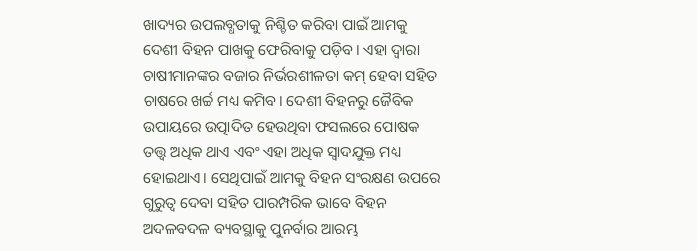ଖାଦ୍ୟର ଉପଲବ୍ଧତାକୁ ନିଶ୍ଚିତ କରିବା ପାଇଁ ଆମକୁ ଦେଶୀ ବିହନ ପାଖକୁ ଫେରିବାକୁ ପଡ଼ିବ। ଏହା ଦ୍ୱାରା ଚାଷୀମାନଙ୍କର ବଜାର ନିର୍ଭରଶୀଳତା କମ୍ ହେବା ସହିତ ଚାଷରେ ଖର୍ଚ୍ଚ ମଧ୍ୟ କମିବ। ଦେଶୀ ବିହନରୁ ଜୈବିକ ଉପାୟରେ ଉତ୍ପାଦିତ ହେଉଥିବା ଫସଲରେ ପୋଷକ ତତ୍ତ୍ୱ ଅଧିକ ଥାଏ ଏବଂ ଏହା ଅଧିକ ସ୍ବାଦଯୁକ୍ତ ମଧ୍ୟ ହୋଇଥାଏ। ସେଥିପାଇଁ ଆମକୁ ବିହନ ସଂରକ୍ଷଣ ଉପରେ ଗୁରୁତ୍ୱ ଦେବା ସହିତ ପାରମ୍ପରିକ ଭାବେ ବିହନ ଅଦଳବଦଳ ବ୍ୟବସ୍ଥାକୁ ପୁନର୍ବାର ଆରମ୍ଭ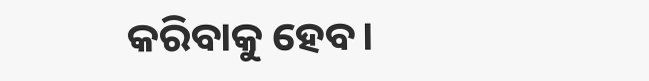କରିବାକୁ ହେବ।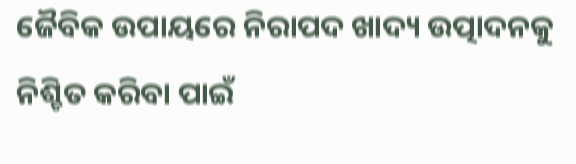ଜୈବିକ ଉପାୟରେ ନିରାପଦ ଖାଦ୍ୟ ଉତ୍ପାଦନକୁ ନିଶ୍ଚିତ କରିବା ପାଇଁ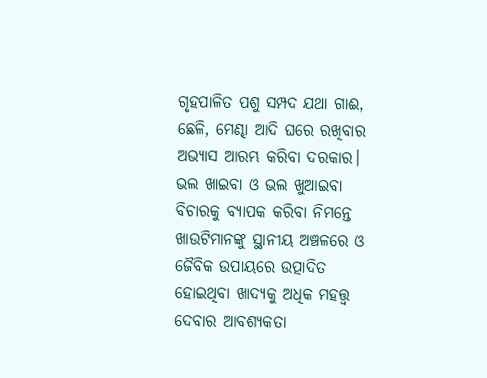ଗୃହପାଳିତ ପଶୁ ସମ୍ପଦ ଯଥା ଗାଈ, ଛେଳି, ମେଣ୍ଢା ଆଦି ଘରେ ରଖିବାର ଅଭ୍ୟାସ ଆରମ୍ଭ କରିବା ଦରକାର।
ଭଲ ଖାଇବା ଓ ଭଲ ଖୁଆଇବା ବିଚାରକୁ ବ୍ୟାପକ କରିବା ନିମନ୍ତେ ଖାଉଟିମାନଙ୍କୁ ସ୍ଥାନୀୟ ଅଞ୍ଚଳରେ ଓ ଜୈବିକ ଉପାୟରେ ଉତ୍ପାଦିତ ହୋଇଥିବା ଖାଦ୍ୟକୁ ଅଧିକ ମହତ୍ତ୍ୱ ଦେବାର ଆବଶ୍ୟକତା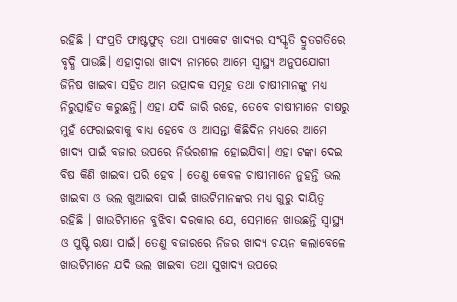ରହିଛି । ସଂପ୍ରତି ଫାଷ୍ଟଫୁଡ୍ ତଥା ପ୍ୟାକେଟ ଖାଦ୍ୟର ସଂସ୍କୃତି ଦ୍ରୁତଗତିରେ ବୃଦ୍ଧି ପାଉଛି। ଏହାଦ୍ୱାରା ଖାଦ୍ୟ ନାମରେ ଆମେ ସ୍ବାସ୍ଥ୍ୟ ଅନୁପଯୋଗୀ ଜିନିଷ ଖାଇବା ସହିତ ଆମ ଉତ୍ପାଦକ ସମୂହ ତଥା ଚାଷୀମାନଙ୍କୁ ମଧ୍ୟ ନିରୁତ୍ସାହିତ କରୁଛନ୍ତି। ଏହା ଯଦି ଜାରି ରହେ, ତେବେ ଚାଷୀମାନେ ଚାଷରୁ ମୁହଁ ଫେରାଇବାକୁ ବାଧ୍ୟ ହେବେ ଓ ଆସନ୍ତା କିଛିଦିନ ମଧ୍ୟରେ ଆମେ ଖାଦ୍ୟ ପାଇଁ ବଜାର ଉପରେ ନିର୍ଭରଶୀଳ ହୋଇଯିବା। ଏହା ଟଙ୍କା ଦେଇ ବିଷ କିଣି ଖାଇବା ପରି ହେବ । ତେଣୁ କେବଳ ଚାଷୀମାନେ ନୁହନ୍ତି ଭଲ ଖାଇବା ଓ ଭଲ ଖୁଆଇବା ପାଇଁ ଖାଉଟିମାନଙ୍କର ମଧ୍ୟ ଗୁରୁ ଦାୟିତ୍ୱ ରହିଛି । ଖାଉଟିମାନେ ବୁଝିବା ଦରକାର ଯେ, ସେମାନେ ଖାଉଛନ୍ତି ସ୍ବାସ୍ଥ୍ୟ ଓ ପୁଷ୍ଟି ରକ୍ଷା ପାଇଁ। ତେଣୁ ବଜାରରେ ନିଜର ଖାଦ୍ୟ ଚୟନ କଲାବେଳେ ଖାଉଟିମାନେ ଯଦି ଭଲ ଖାଇବା ତଥା ସୁଖାଦ୍ୟ ଉପରେ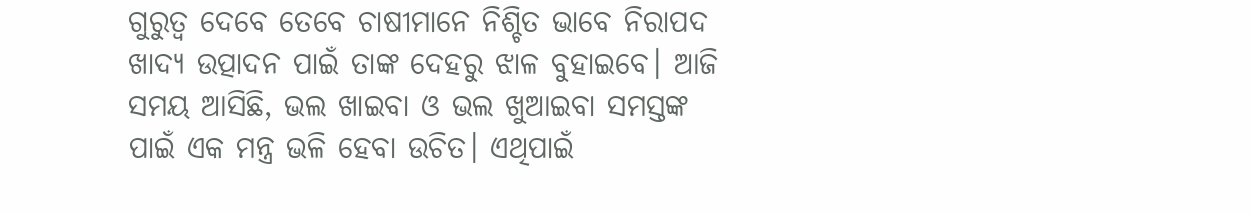ଗୁରୁତ୍ୱ ଦେବେ ତେବେ ଚାଷୀମାନେ ନିଶ୍ଚିତ ଭାବେ ନିରାପଦ ଖାଦ୍ୟ ଉତ୍ପାଦନ ପାଇଁ ତାଙ୍କ ଦେହରୁ ଝାଳ ବୁହାଇବେ। ଆଜି ସମୟ ଆସିଛି, ଭଲ ଖାଇବା ଓ ଭଲ ଖୁଆଇବା ସମସ୍ତଙ୍କ ପାଇଁ ଏକ ମନ୍ତ୍ର ଭଳି ହେବା ଉଚିତ। ଏଥିପାଇଁ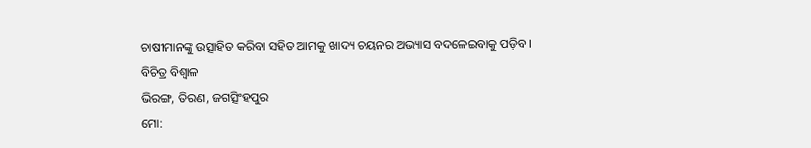ଚାଷୀମାନଙ୍କୁ ଉତ୍ସାହିତ କରିବା ସହିତ ଆମକୁ ଖାଦ୍ୟ ଚୟନର ଅଭ୍ୟାସ ବଦଳେଇବାକୁ ପଡ଼ିବ।
ବିଚିତ୍ର ବିଶ୍ୱାଳ
ଭିରଙ୍ଗ, ତିରଣ, ଜଗତ୍ସିଂହପୁର
ମୋ: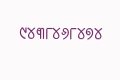୯୪୩୮୪୬୮୪୭୪